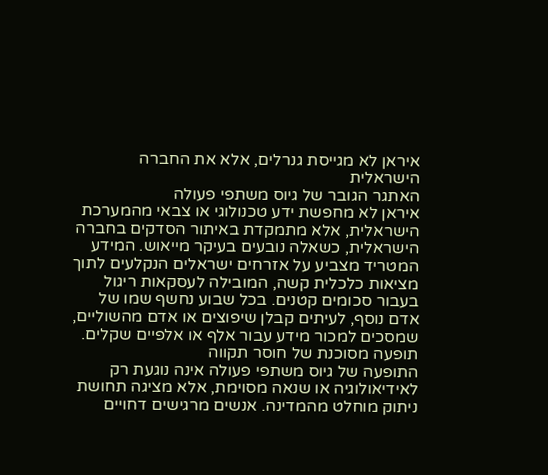איראן לא מגייסת גנרלים, אלא את החברה הישראלית
האתגר הגובר של גיוס משתפי פעולה
איראן לא מחפשת ידע טכנולוגי או צבאי מהמערכת הישראלית, אלא מתמקדת באיתור הסדקים בחברה הישראלית, כשאלה נובעים בעיקר מייאוש. המידע המטריד מצביע על אזרחים ישראלים הנקלעים לתוך מציאות כלכלית קשה, המובילה לעסקאות ריגול בעבור סכומים קטנים. בכל שבוע נחשף שמו של אדם נוסף, לעיתים קבלן שיפוצים או אדם מהשוליים, שמסכים למכור מידע עבור אלף או אלפיים שקלים.
תופעה מסוכנת של חוסר תקווה
התופעה של גיוס משתפי פעולה אינה נוגעת רק לאידיאולוגיה או שנאה מסוימת, אלא מציגה תחושת ניתוק מוחלט מהמדינה. אנשים מרגישים דחויים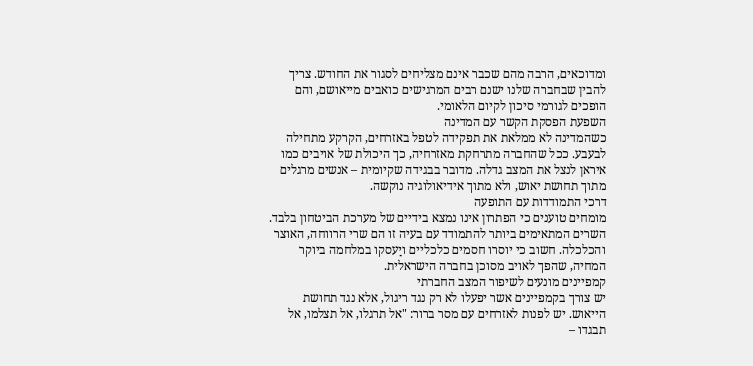ומדוכאים, הרבה מהם שכבר אינם מצליחים לסגור את החודש. צריך להבין שבחברה שלנו ישנם רבים המרגישים כואבים מייאושם, והם הופכים לגורמי סיכון לקיום הלאומי.
השפעת הפסקת הקשר עם המדינה
כשהמדינה לא ממלאת את תפקידה לטפל באזרחים, הקרקע מתחילה לבעבע. ככל שהחברה מתרחקת מאזרחיה, כך היכולת של אויבים כמו איראן לנצל את המצב גדלה. מדובר בבגידה שקיומית – אנשים מרגלים מתוך תחושת יאוש, ולא מתוך אידיאולוגיה נוקשה.
דרכי התמודדות עם התופעה
מומחים טוענים כי הפתרון אינו נמצא בידיים של מערכת הביטחון בלבד. השרים המתאימים ביותר להתמודד עם בעיה זו הם שרי הרווחה, האוצר והכלכלה. חשוב כי יוסרו חסמים כלכליים ויַעסקו במלחמה ביוקר המחיה, שהפך לאויב מסוכן בחברה הישראלית.
קמפיינים מונעים לשיפור המצב החברתי
יש צורך בקמפיינים אשר יפעלו לא רק נגד ריגול, אלא נגד תחושת הייאוש. יש לפנות לאזרחים עם מסר ברור: "אל תרגלו, אל תצלמו, אל תבגדו –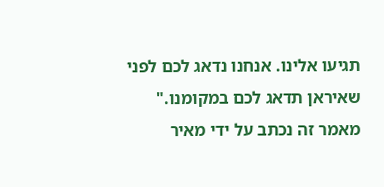תגיעו אלינו. אנחנו נדאג לכם לפני שאיראן תדאג לכם במקומנו."
מאמר זה נכתב על ידי מאיר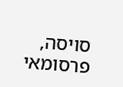סויסה, פרסומאי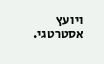ויועץ אסטרטגי.